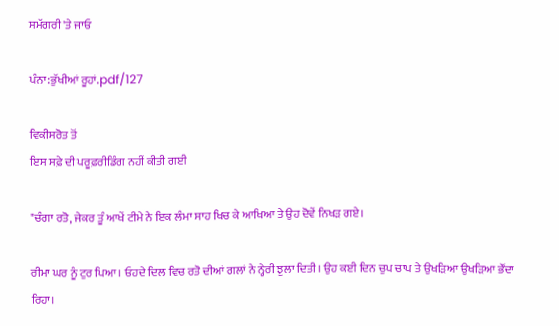ਸਮੱਗਰੀ 'ਤੇ ਜਾਓ

ਪੰਨਾ:ਭੁੱਖੀਆਂ ਰੂਹਾਂ.pdf/127

ਵਿਕੀਸਰੋਤ ਤੋਂ
ਇਸ ਸਫ਼ੇ ਦੀ ਪਰੂਫ਼ਰੀਡਿੰਗ ਨਹੀਂ ਕੀਤੀ ਗਈ

"ਚੰਗਾ ਰਤੋ, ਜੇਕਰ ਤੂੰ ਆਖੇਂ ਟੀਮੇ ਨੇ ਇਕ ਲੰਮਾ ਸਾਹ ਖਿਚ ਕੇ ਆਖਿਆ ਤੇ ਉਹ ਦੋਵੇਂ ਨਿਖੜ ਗਏ।

ਰੀਮਾ ਘਰ ਨੂੰ ਟੁਰ ਪਿਆ। ਓਹਦੇ ਦਿਲ ਵਿਚ ਰਤੋ ਦੀਆਂ ਗਲਾਂ ਨੇ ਨ੍ਹੇਰੀ ਝੁਲਾ ਦਿਤੀ। ਉਹ ਕਈ ਦਿਨ ਚੁਪ ਚਾਪ ਤੇ ਉਖੜਿਆ ਉਖੜਿਆ ਭੌਂਦਾ ਰਿਹਾ।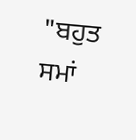"ਬਹੁਤ ਸਮਾਂ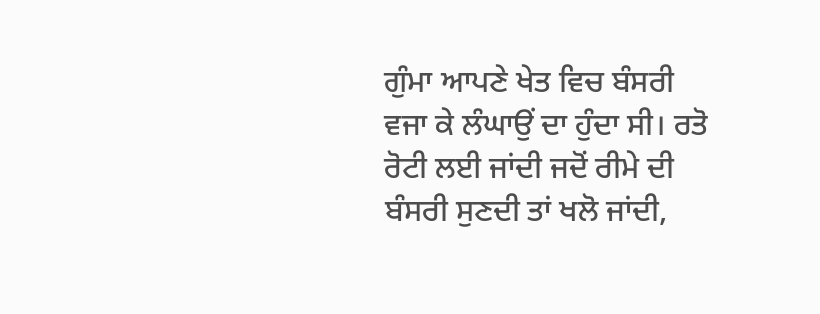ਗੁੰਮਾ ਆਪਣੇ ਖੇਤ ਵਿਚ ਬੰਸਰੀ ਵਜਾ ਕੇ ਲੰਘਾਉਂ ਦਾ ਹੁੰਦਾ ਸੀ। ਰਤੋ ਰੋਟੀ ਲਈ ਜਾਂਦੀ ਜਦੋਂ ਰੀਮੇ ਦੀ ਬੰਸਰੀ ਸੁਣਦੀ ਤਾਂ ਖਲੋ ਜਾਂਦੀ,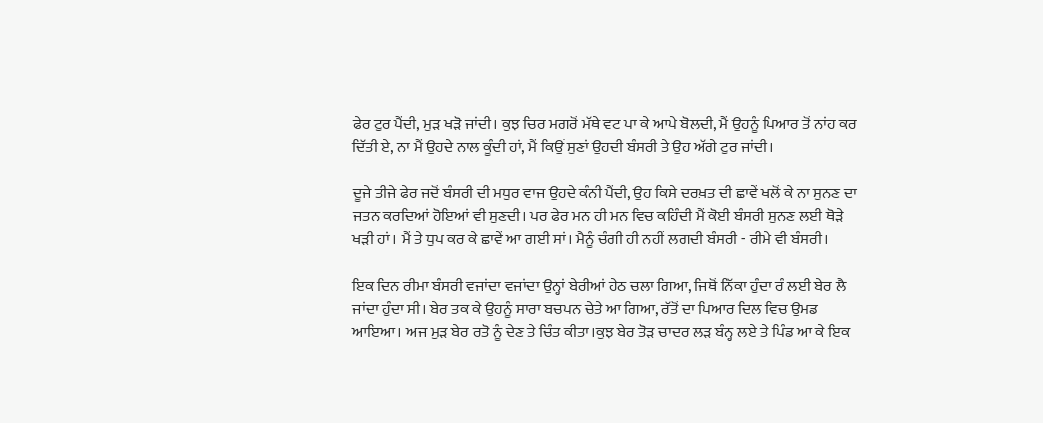ਫੇਰ ਟੁਰ ਪੈਂਦੀ, ਮੁੜ ਖੜੋ ਜਾਂਦੀ। ਕੁਝ ਚਿਰ ਮਗਰੋਂ ਮੱਥੇ ਵਟ ਪਾ ਕੇ ਆਪੇ ਬੋਲਦੀ, ਮੈਂ ਉਹਨੂੰ ਪਿਆਰ ਤੋਂ ਨਾਂਹ ਕਰ ਦਿੱਤੀ ਏ, ਨਾ ਮੈਂ ਉਹਦੇ ਨਾਲ ਕੂੰਦੀ ਹਾਂ, ਮੈਂ ਕਿਉਂ ਸੁਣਾਂ ਉਹਦੀ ਬੰਸਰੀ ਤੇ ਉਹ ਅੱਗੇ ਟੁਰ ਜਾਂਦੀ।

ਦੂਜੇ ਤੀਜੇ ਫੇਰ ਜਦੋਂ ਬੰਸਰੀ ਦੀ ਮਧੁਰ ਵਾਜ ਉਹਦੇ ਕੰਨੀ ਪੈਂਦੀ, ਉਹ ਕਿਸੇ ਦਰਖ਼ਤ ਦੀ ਛਾਵੇਂ ਖਲੋਂ ਕੇ ਨਾ ਸੁਨਣ ਦਾ ਜਤਨ ਕਰਦਿਆਂ ਹੋਇਆਂ ਵੀ ਸੁਣਦੀ। ਪਰ ਫੇਰ ਮਨ ਹੀ ਮਨ ਵਿਚ ਕਹਿੰਦੀ ਮੈਂ ਕੋਈ ਬੰਸਰੀ ਸੁਨਣ ਲਈ ਥੋੜੇ ਖੜੀ ਹਾਂ। ਮੈਂ ਤੇ ਧੁਪ ਕਰ ਕੇ ਛਾਵੇਂ ਆ ਗਈ ਸਾਂ। ਮੈਨੂੰ ਚੰਗੀ ਹੀ ਨਹੀਂ ਲਗਦੀ ਬੰਸਰੀ - ਰੀਮੇ ਵੀ ਬੰਸਰੀ।

ਇਕ ਦਿਨ ਰੀਮਾ ਬੰਸਰੀ ਵਜਾਂਦਾ ਵਜਾਂਦਾ ਉਨ੍ਹਾਂ ਬੇਰੀਆਂ ਹੇਠ ਚਲਾ ਗਿਆ, ਜਿਥੋਂ ਨਿੱਕਾ ਹੁੰਦਾ ਰੰ ਲਈ ਬੇਰ ਲੈ ਜਾਂਦਾ ਹੁੰਦਾ ਸੀ। ਬੇਰ ਤਕ ਕੇ ਉਹਨੂੰ ਸਾਰਾ ਬਚਪਨ ਚੇਤੇ ਆ ਗਿਆ, ਰੱਤੋਂ ਦਾ ਪਿਆਰ ਦਿਲ ਵਿਚ ਉਮਡ ਆਇਆ। ਅਜ ਮੁੜ ਬੇਰ ਰਤੋ ਨੂੰ ਦੇਣ ਤੇ ਚਿੰਤ ਕੀਤਾ।ਕੁਝ ਬੇਰ ਤੋੜ ਚਾਦਰ ਲੜ ਬੰਨ੍ਹ ਲਏ ਤੇ ਪਿੰਡ ਆ ਕੇ ਇਕ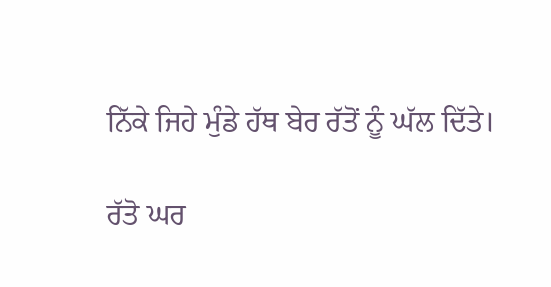ਨਿੱਕੇ ਜਿਹੇ ਮੁੰਡੇ ਹੱਥ ਬੇਰ ਰੱਤੋਂ ਨੂੰ ਘੱਲ ਦਿੱਤੇ।

ਰੱਤੋ ਘਰ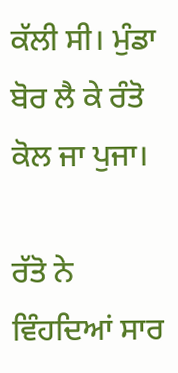ਕੱਲੀ ਸੀ। ਮੁੰਡਾ ਬੋਰ ਲੈ ਕੇ ਰੰਤੋ ਕੋਲ ਜਾ ਪੁਜਾ।

ਰੱਤੋ ਨੇ ਵਿੰਹਦਿਆਂ ਸਾਰ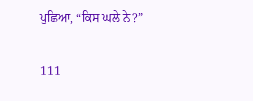ਪੁਛਿਆ, “ਕਿਸ ਘਲੇ ਨੇ?”

111